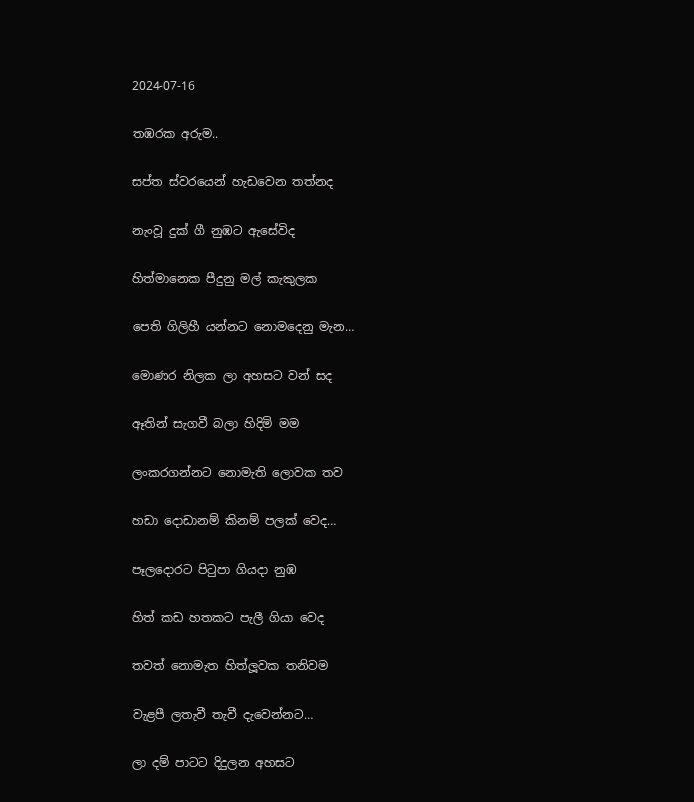2024-07-16

තඹරක අරුම..

සප්ත ස්වරයෙන් හැඩවෙන තත්නද

නැංවූ දුක් ගී නුඹට ඇසේවිද

හිත්මානෙක පීදුනු මල් කැකුලක

පෙති ගිලිහී යන්නට නොමදෙනු මැන…

මොණර නිලක ලා අහසට වන් සද

ඈතින් සැගවී බලා හිදිමි මම

ලංකරගන්නට නොමැති ලොවක තව

හඩා දොඩානම් කිනම් පලක් වෙද…

පෑලදොරට පිටුපා ගියදා නුඹ

හිත් කඩ හතකට පැලී ගියා වෙද

තවත් නොමැත හිත්ලූවක තනිවම

වැළපී ලතැවී තැවී දැවෙන්නට…

ලා දම් පාටට දිදුලන අහසට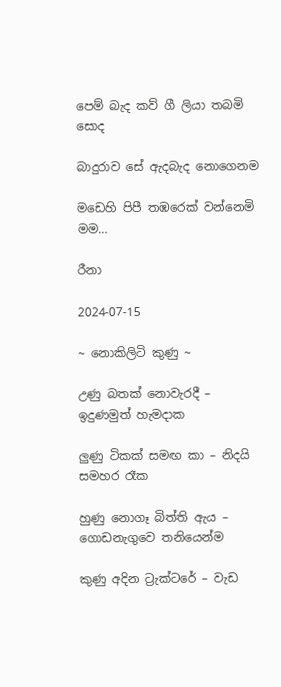පෙම් බැද කව් ගී ලියා තබමි සොද

බාදුරාව සේ ඇදබැද නොගෙනම

මඩෙහි පිපී තඹරෙක් වන්නෙමි මම…

රීනා

2024-07-15

~ නොකිලිටි කුණු ~

උණු බතක් නොවැරදී –  ඉදුණමුත් හැමදාක

ලුණු ටිකක් සමඟ කා – නිදයි සමහර රෑක

හුණු නොගෑ බිත්ති ඇය – ගොඩනැගුවෙ තනියෙන්ම

කුණු අදින ට්‍රැක්ටරේ – වැඩ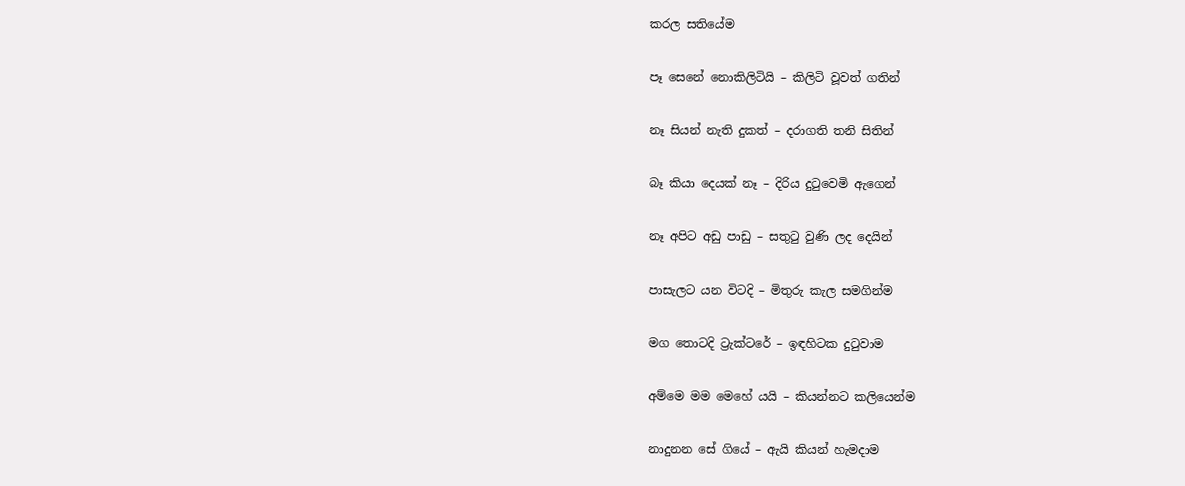කරල සතියේම

පෑ සෙනේ නොකිලිටියි – කිලිටි වූවත් ගතින්

නෑ සියන් නැති දුකත් – දරාගති තනි සිතින්

බෑ කියා දෙයක් නෑ – දිරිය දුටුවෙමි ඇගෙන්

නෑ අපිට අඩු පාඩු – සතුටු වුණි ලද දෙයින්

පාසැලට යන විටදි – මිතුරු කැල සමගින්ම

මග තොටදි ට්‍රැක්ටරේ – ඉඳහිටක දුටුවාම

අම්මෙ මම මෙහේ යයි – කියන්නට කලියෙන්ම

නාදුනන සේ ගියේ – ඇයි කියන් හැමදාම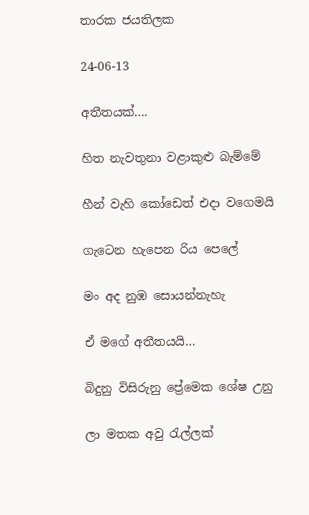තාරක ජයතිලක

24-06-13

අතීතයක්….

හිත නැවතුනා වළාකුළු බැම්මේ

හීන් වැහි කෝඩෙත් එදා වගෙමයි

ගැටෙන හැපෙන රිය පෙලේ

මං අද නුඹ සොයන්නැහැ

ඒ මගේ අතීතයයි…

බිදුනු විසිරුනු ප්‍රේමෙක ශේෂ උනු

ලා මතක අවු රැල්ලක්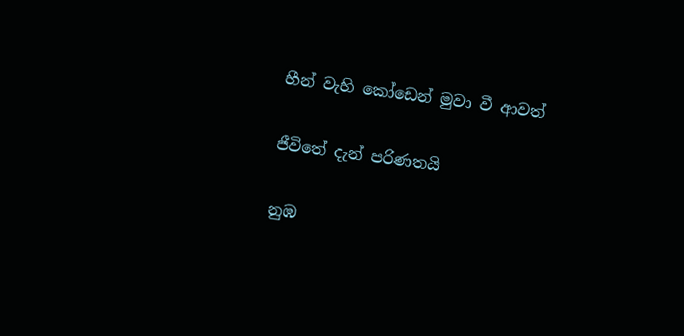හීන් වැහි කෝඩෙන් මුවා වී ආවත්

ජීවිතේ දැන් පරිණතයි

නුඹ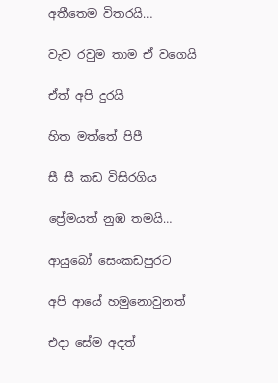අතීතෙම විතරයි…

වැව රවුම තාම ඒ වගෙයි

ඒත් අපි දුරයි

හිත මත්තේ පිපී

සී සී කඩ විසිරගිය

ප්‍රේමයත් නුඹ තමයි…

ආයුබෝ සෙංකඩපුරට

අපි ආයේ හමුනොවුනත්

එදා සේම අදත්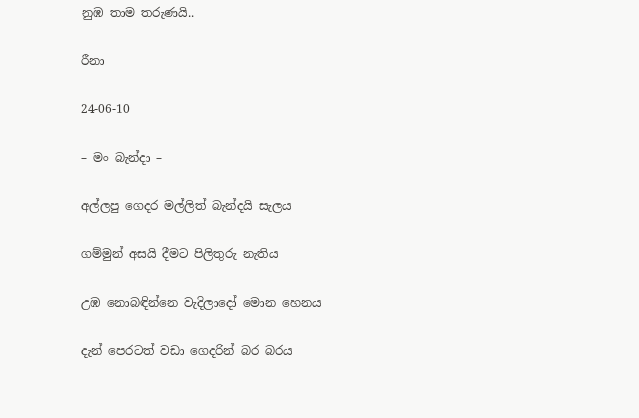නුඹ තාම තරුණයි..

රීනා

24-06-10

– මං බැන්දා –

අල්ලපු ගෙදර මල්ලිත් බැන්දයි සැලය

ගම්මුන් අසයි දීමට පිලිතුරු නැතිය

උඹ නොබඳින්නෙ වැදිලාදෝ මොන හෙනය

දැන් පෙරටත් වඩා ගෙදරින් බර බරය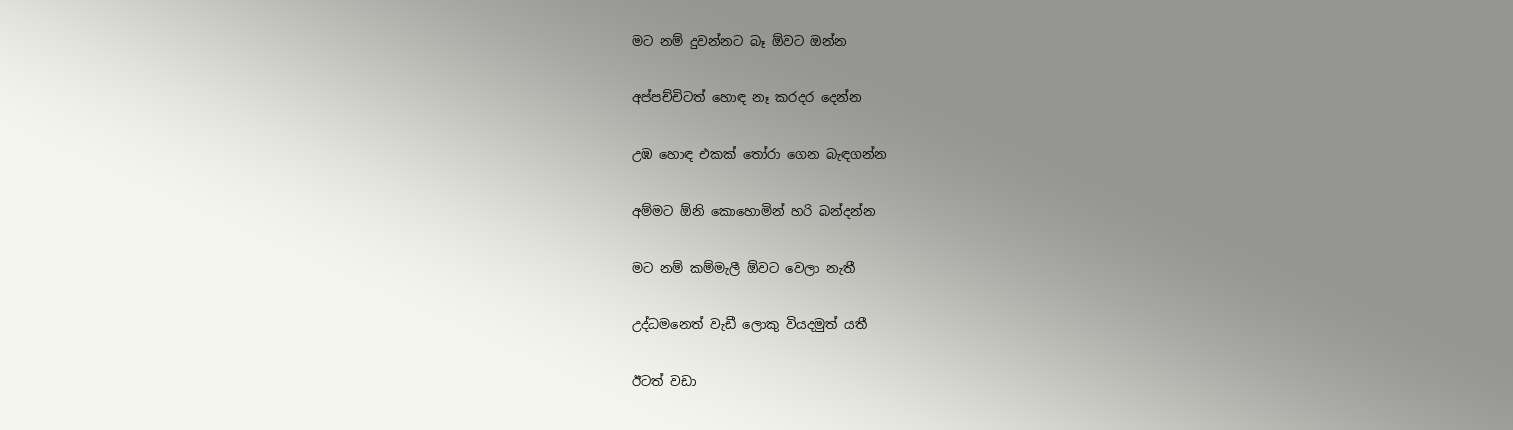මට නම් දුවන්නට බෑ ඕවට ඔන්න

අප්පච්චිටත් හොඳ නෑ කරදර දෙන්න

උඹ හොඳ එකක් තෝරා ගෙන බැඳගන්න

අම්මට ඕනි කොහොමින් හරි බන්දන්න

මට නම් කම්මැලී ඕවට වෙලා නැතී

උද්ධමනෙත් වැඩී ලොකු වියදමුත් යතී

ඊටත් වඩා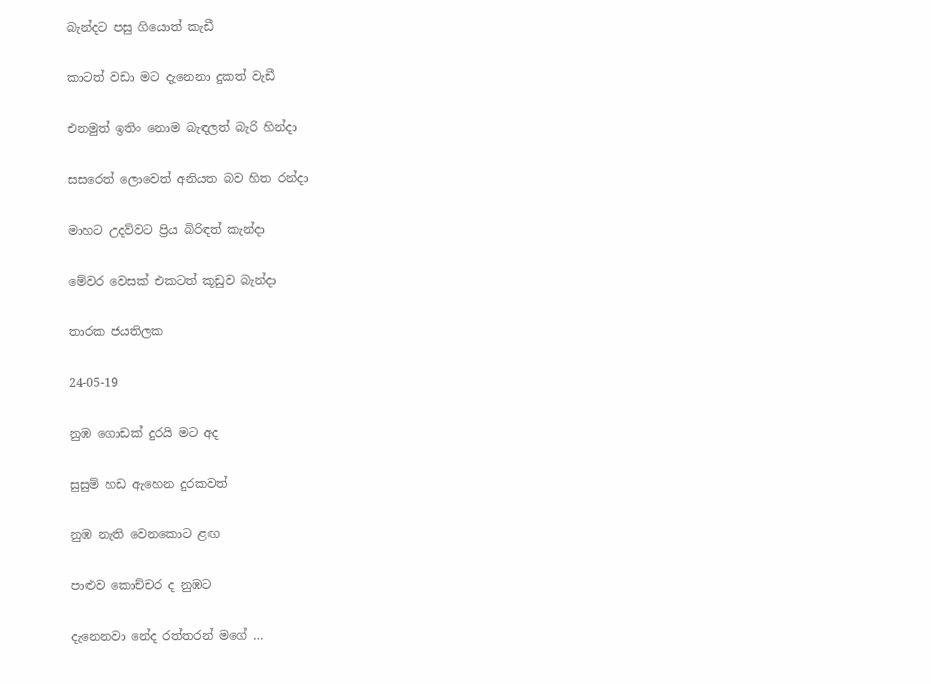බැන්දට පසු ගියොත් කැඩී

කාටත් වඩා මට දැනෙනා දුකත් වැඩී

එනමුත් ඉතිං නොම බැඳලත් බැරි හින්දා

සසරෙත් ලොවෙත් අනියත බව හිත රන්දා

මාහට උදව්වට ප්‍රිය බිරිඳත් කැන්දා

මේවර වෙසක් එකටත් කූඩුව බැන්දා

තාරක ජයතිලක

24-05-19

නුඹ ගොඩක් දුරයි මට අද

සුසුම් හඩ ඇහෙන දුරකවත්

නුඹ නැති වෙනකොට ළඟ

පාළුව කොච්චර ද නුඹට

දැනෙනවා නේද රත්තරන් මගේ …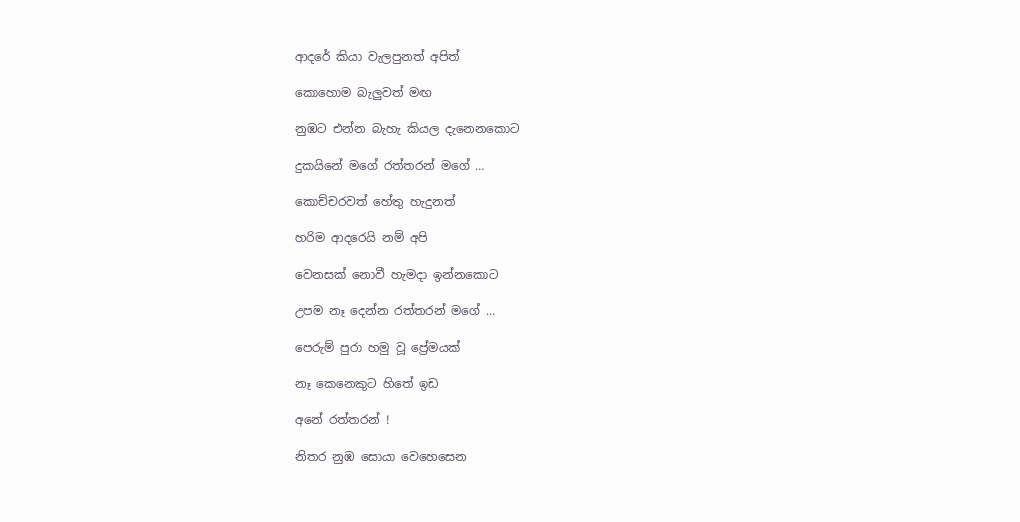ආදරේ කියා වැලපුනත් අපිත්

කොහොම බැලුවත් මඟ

නුඹට එන්න බැහැ කියල දැනෙනකොට

දුකයිනේ මගේ රත්තරන් මගේ …

කොච්චරවත් හේතු හැදුනත්

හරිම ආදරෙයි නම් අපි

වෙනසක් නොවී හැමදා ඉන්නකොට

උපම නෑ දෙන්න රත්තරන් මගේ …

පෙරුම් පුරා හමු වූ ප්‍රේමයක්

නෑ කෙනෙකුට හිතේ ඉඩ

අනේ රත්තරන් !

නිතර නුඹ සොයා වෙහෙසෙන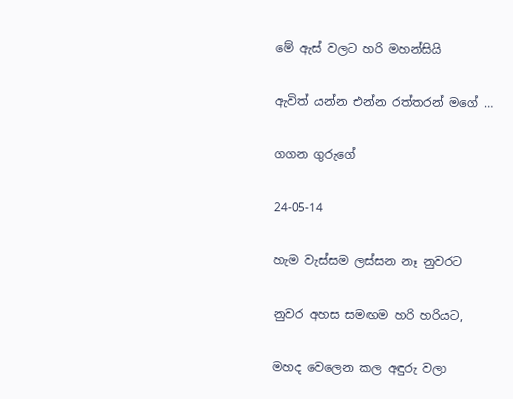මේ ඇස් වලට හරි මහන්සියි

ඇවිත් යන්න එන්න රත්තරන් මගේ …

ගගන ගුරුගේ

24-05-14

හැම වැස්සම ලස්සන නෑ නුවරට

නුවර අහස සමඟම හරි හරියට,

මහද වෙලෙන කල අඳුරු වලා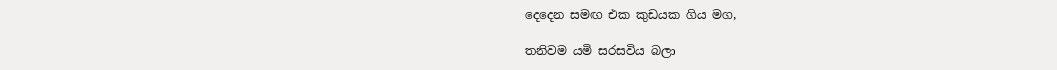දෙදෙන සමඟ එක කුඩයක ගිය මග,

තනිවම යමි සරසවිය බලා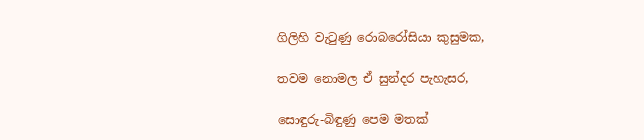ගිලිහි වැටුණු රොබරෝසියා කුසුමක,

තවම නොමල ඒ සුන්දර පැහැසර,

සොඳුරු-බිඳුණු පෙම මතක්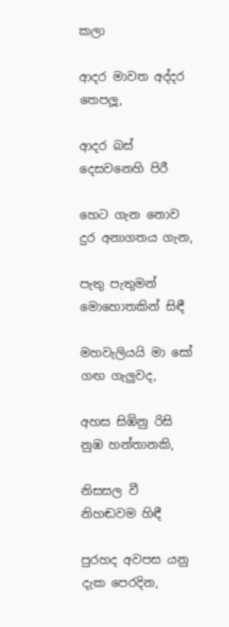කලා

ආදර මාවත අද්දර තෙපලූ,

ආදර බස් දෙසවනෙහි පිරී

හෙට ගැන නොව දුර අනාගතය ගැන,

පැතු පැතුමන් මොහොතකින් සිඳී

මහවැලියයි මා සෝ ගඟ ගැලුවද,

අහස සිඹිනු රිසි නුඹ හන්තානකි,

නිසසල වී නිහඬවම හිඳී

පුරහද අවපස යනු දැක පෙරදින,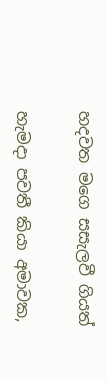හදවත මගෙ සසැලවී ගියත්

හැමදා පවතී කියා අමාවක,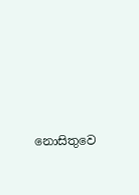නොසිතුවෙ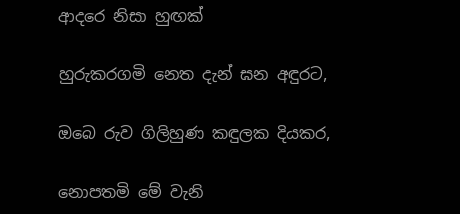ආදරෙ නිසා හුඟක්

හුරුකරගමි නෙත දැන් ඝන අඳුරට,

ඔබෙ රුව ගිලිහුණ කඳුලක දියකර,

නොපතමි මේ වැනි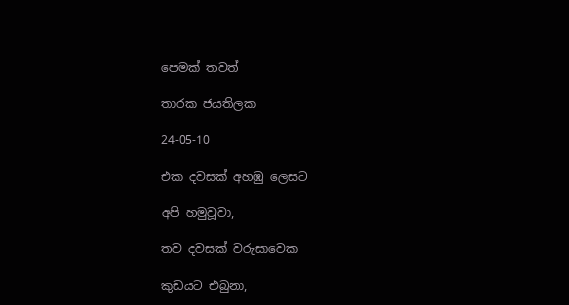පෙමක් තවත්

තාරක ජයතිලක

24-05-10

එක දවසක් අහඹු ලෙසට

අපි හමුවූවා,

තව දවසක් වරුසාවෙක

කුඩයට එබුනා,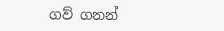ගව් ගනන්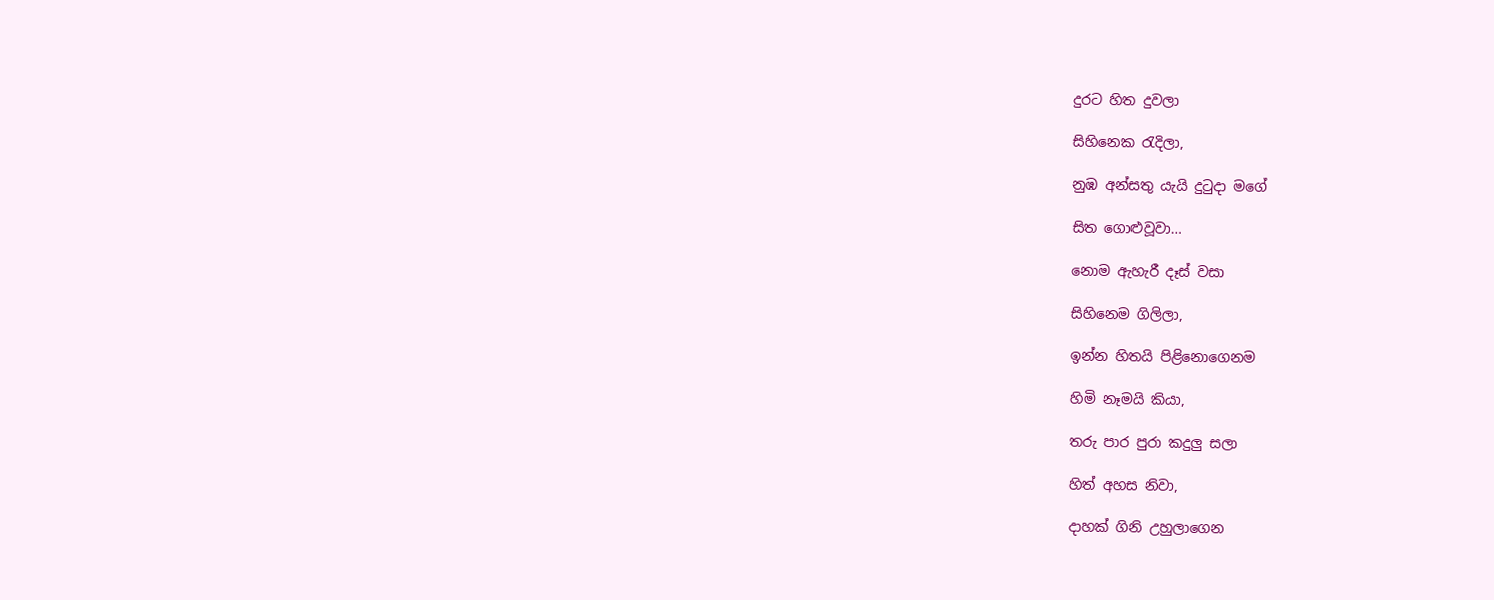දුරට හිත දුවලා

සිහිනෙක රැදිලා,

නුඹ අන්සතු යැයි දුටුදා මගේ

සිත ගොළුවූවා…

නොම ඇහැරී දෑස් වසා

සිහිනෙම ගිලිලා,

ඉන්න හිතයි පිළිනොගෙනම

හිමි නෑමයි කියා,

තරු පාර පුරා කදුලු සලා

හිත් අහස නිවා,

දාහක් ගිනි උහුලාගෙන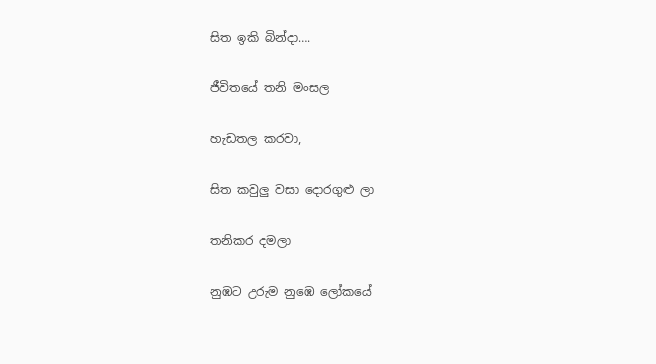සිත ඉකි බින්දා….

ජීවිතයේ තනි මංසල

හැඩතල කරවා,

සිත කවුලු වසා දොරගුළු ලා

තනිකර දමලා

නුඹට උරුම නුඹෙ ලෝකයේ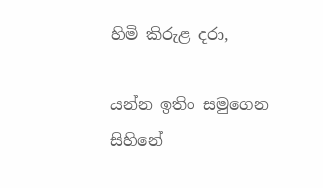හිමි කිරුළ දරා,

යන්න ඉතිං සමුගෙන සිහිනේ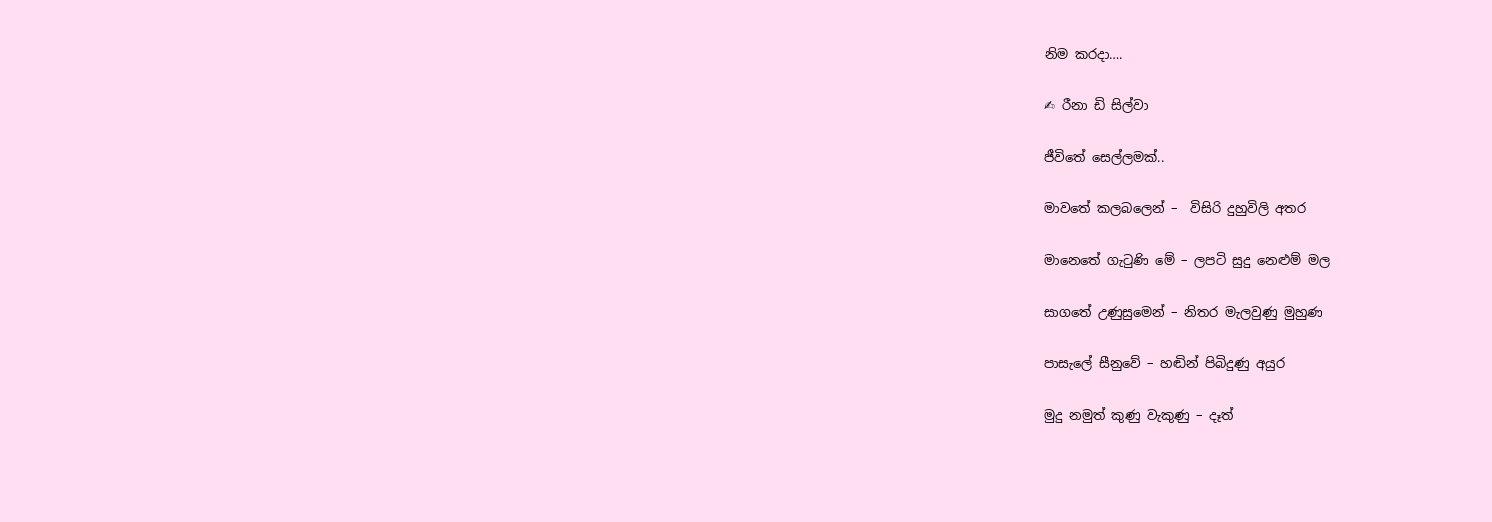නිම කරදා….

✍ රීනා ඩි සිල්වා

ජීවිතේ සෙල්ලමක්..

මාවතේ කලබලෙන් –  විසිරි දුහුවිලි අතර

මානෙතේ ගැටුණි මේ – ලපටි සුදු නෙළුම් මල

සාගතේ උණුසුමෙන් – නිතර මැලවුණු මුහුණ

පාසැලේ සීනුවේ – හඬින් පිබිදුණු අයුර

මුදු නමුත් කුණු වැකුණු – දෑත්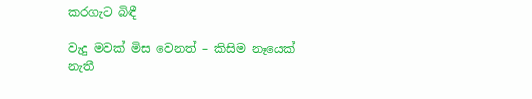කරගැට බිඳී

වැදු මවක් මිස වෙනත් – කිසිම නෑයෙක් නැතී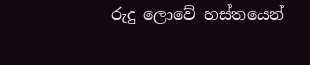රුදු ලොවේ හස්තයෙන්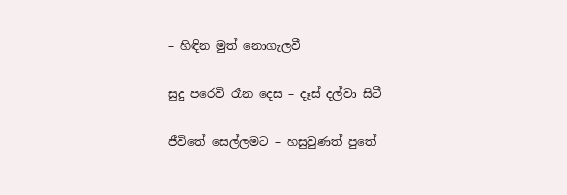– හිඳින මුත් නොගැලවී

සුදු පරෙවි රෑන දෙස – දෑස් දල්වා සිටී

ජීවිතේ සෙල්ලමට – හසුවුණත් පුතේ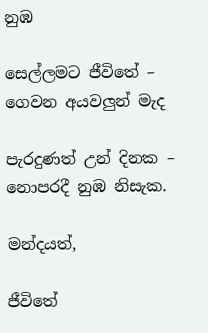නුඹ

සෙල්ලමට ජීවිතේ – ගෙවන අයවලුන් මැද

පැරදුණත් උන් දිනක – නොපරදී නුඹ නිසැක.

මන්දයත්,

ජීවිතේ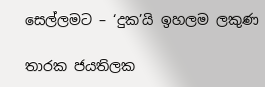සෙල්ලමට – ‘දුක’යි ඉහලම ලකුණ

තාරක ජයතිලක